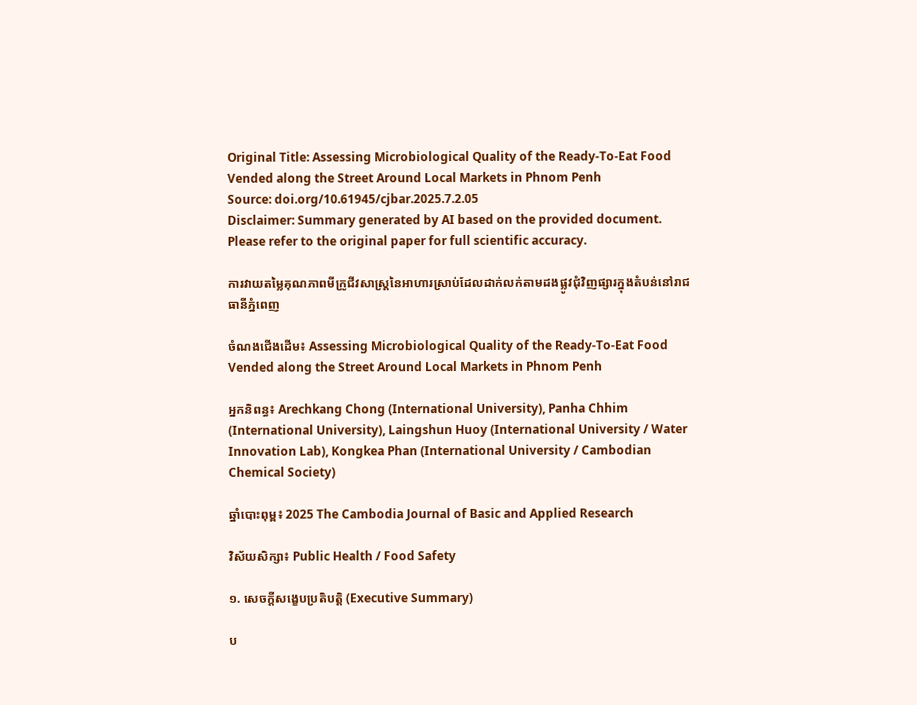Original Title: Assessing Microbiological Quality of the Ready-To-Eat Food Vended along the Street Around Local Markets in Phnom Penh
Source: doi.org/10.61945/cjbar.2025.7.2.05
Disclaimer: Summary generated by AI based on the provided document. Please refer to the original paper for full scientific accuracy.

ការវាយតម្លៃគុណភាពមីក្រូជីវសាស្ត្រនៃអាហារស្រាប់ដែលដាក់លក់តាមដងផ្លូវជុំវិញផ្សារក្នុងតំបន់នៅរាជធានីភ្នំពេញ

ចំណងជើងដើម៖ Assessing Microbiological Quality of the Ready-To-Eat Food Vended along the Street Around Local Markets in Phnom Penh

អ្នកនិពន្ធ៖ Arechkang Chong (International University), Panha Chhim (International University), Laingshun Huoy (International University / Water Innovation Lab), Kongkea Phan (International University / Cambodian Chemical Society)

ឆ្នាំបោះពុម្ព៖ 2025 The Cambodia Journal of Basic and Applied Research

វិស័យសិក្សា៖ Public Health / Food Safety

១. សេចក្តីសង្ខេបប្រតិបត្តិ (Executive Summary)

ប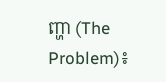ញ្ហា (The Problem)៖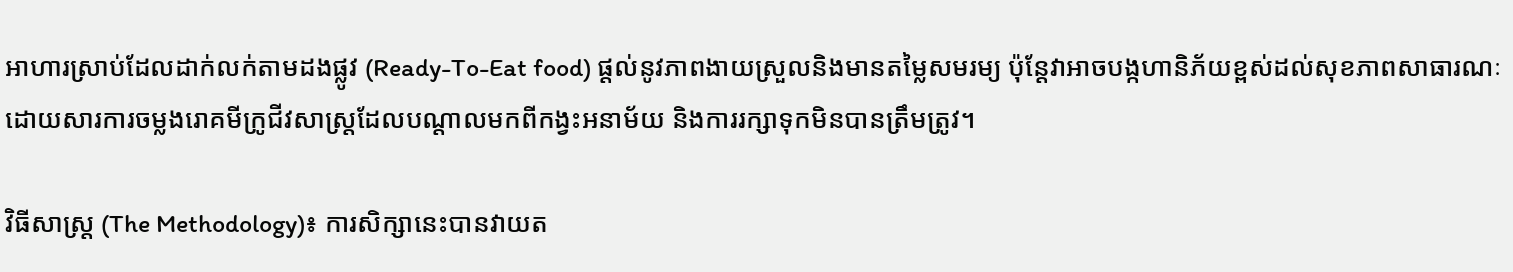អាហារស្រាប់ដែលដាក់លក់តាមដងផ្លូវ (Ready-To-Eat food) ផ្តល់នូវភាពងាយស្រួលនិងមានតម្លៃសមរម្យ ប៉ុន្តែវាអាចបង្កហានិភ័យខ្ពស់ដល់សុខភាពសាធារណៈ ដោយសារការចម្លងរោគមីក្រូជីវសាស្ត្រដែលបណ្តាលមកពីកង្វះអនាម័យ និងការរក្សាទុកមិនបានត្រឹមត្រូវ។

វិធីសាស្ត្រ (The Methodology)៖ ការសិក្សានេះបានវាយត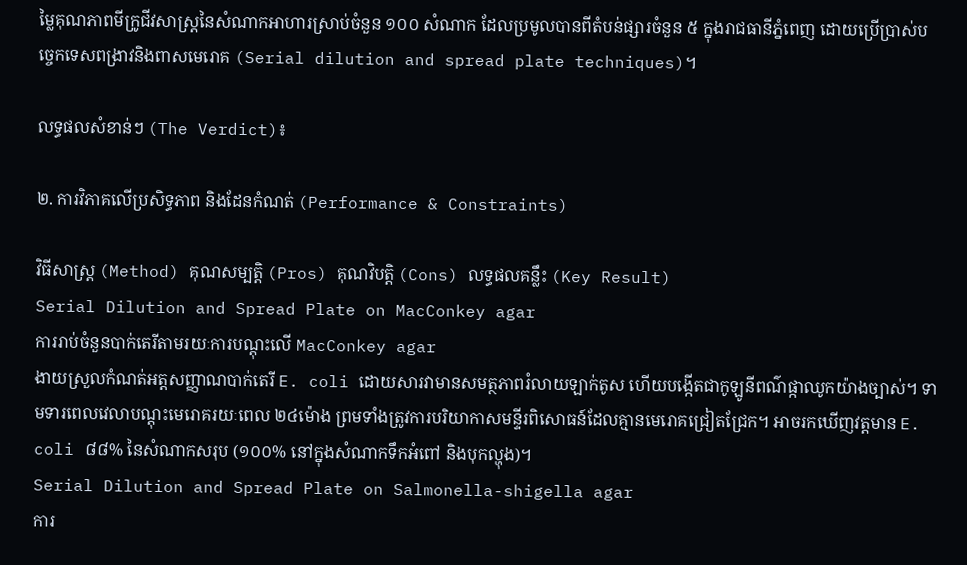ម្លៃគុណភាពមីក្រូជីវសាស្ត្រនៃសំណាកអាហារស្រាប់ចំនួន ១០០ សំណាក ដែលប្រមូលបានពីតំបន់ផ្សារចំនួន ៥ ក្នុងរាជធានីភ្នំពេញ ដោយប្រើប្រាស់បច្ចេកទេសពង្រាវនិងពាសមេរោគ (Serial dilution and spread plate techniques)។

លទ្ធផលសំខាន់ៗ (The Verdict)៖

២. ការវិភាគលើប្រសិទ្ធភាព និងដែនកំណត់ (Performance & Constraints)

វិធីសាស្ត្រ (Method) គុណសម្បត្តិ (Pros) គុណវិបត្តិ (Cons) លទ្ធផលគន្លឹះ (Key Result)
Serial Dilution and Spread Plate on MacConkey agar
ការរាប់ចំនួនបាក់តេរីតាមរយៈការបណ្តុះលើ MacConkey agar
ងាយស្រួលកំណត់អត្តសញ្ញាណបាក់តេរី E. coli ដោយសារវាមានសមត្ថភាពរំលាយឡាក់តូស ហើយបង្កើតជាកូឡូនីពណ៌ផ្កាឈូកយ៉ាងច្បាស់។ ទាមទារពេលវេលាបណ្តុះមេរោគរយៈពេល ២៤ម៉ោង ព្រមទាំងត្រូវការបរិយាកាសមន្ទីរពិសោធន៍ដែលគ្មានមេរោគជ្រៀតជ្រែក។ អាចរកឃើញវត្តមាន E. coli ៨៨% នៃសំណាកសរុប (១០០% នៅក្នុងសំណាកទឹកអំពៅ និងបុកល្ហុង)។
Serial Dilution and Spread Plate on Salmonella-shigella agar
ការ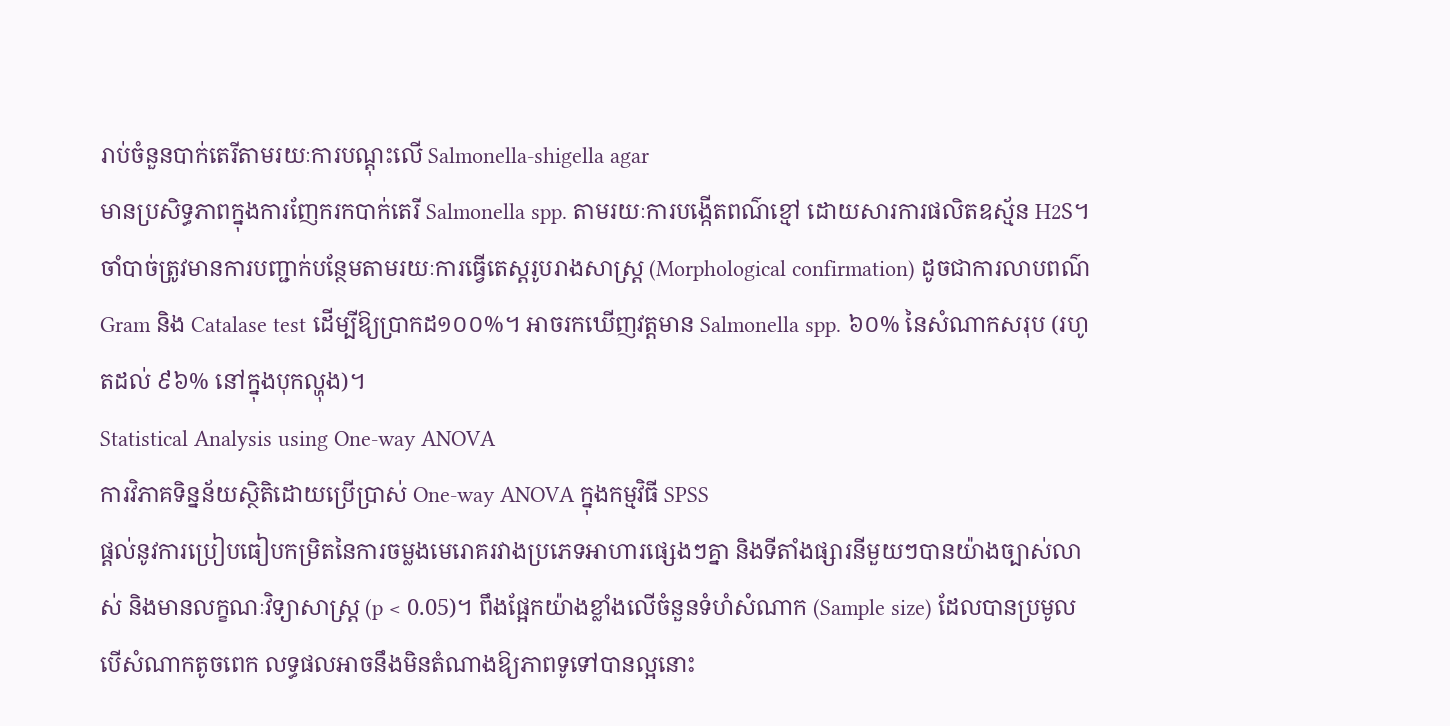រាប់ចំនួនបាក់តេរីតាមរយៈការបណ្តុះលើ Salmonella-shigella agar
មានប្រសិទ្ធភាពក្នុងការញែករកបាក់តេរី Salmonella spp. តាមរយៈការបង្កើតពណ៌ខ្មៅ ដោយសារការផលិតឧស្ម័ន H2S។ ចាំបាច់ត្រូវមានការបញ្ជាក់បន្ថែមតាមរយៈការធ្វើតេស្តរូបរាងសាស្ត្រ (Morphological confirmation) ដូចជាការលាបពណ៌ Gram និង Catalase test ដើម្បីឱ្យប្រាកដ១០០%។ អាចរកឃើញវត្តមាន Salmonella spp. ៦០% នៃសំណាកសរុប (រហូតដល់ ៩៦% នៅក្នុងបុកល្ហុង)។
Statistical Analysis using One-way ANOVA
ការវិភាគទិន្នន័យស្ថិតិដោយប្រើប្រាស់ One-way ANOVA ក្នុងកម្មវិធី SPSS
ផ្តល់នូវការប្រៀបធៀបកម្រិតនៃការចម្លងមេរោគរវាងប្រភេទអាហារផ្សេងៗគ្នា និងទីតាំងផ្សារនីមួយៗបានយ៉ាងច្បាស់លាស់ និងមានលក្ខណៈវិទ្យាសាស្ត្រ (p < 0.05)។ ពឹងផ្អែកយ៉ាងខ្លាំងលើចំនួនទំហំសំណាក (Sample size) ដែលបានប្រមូល បើសំណាកតូចពេក លទ្ធផលអាចនឹងមិនតំណាងឱ្យភាពទូទៅបានល្អនោះ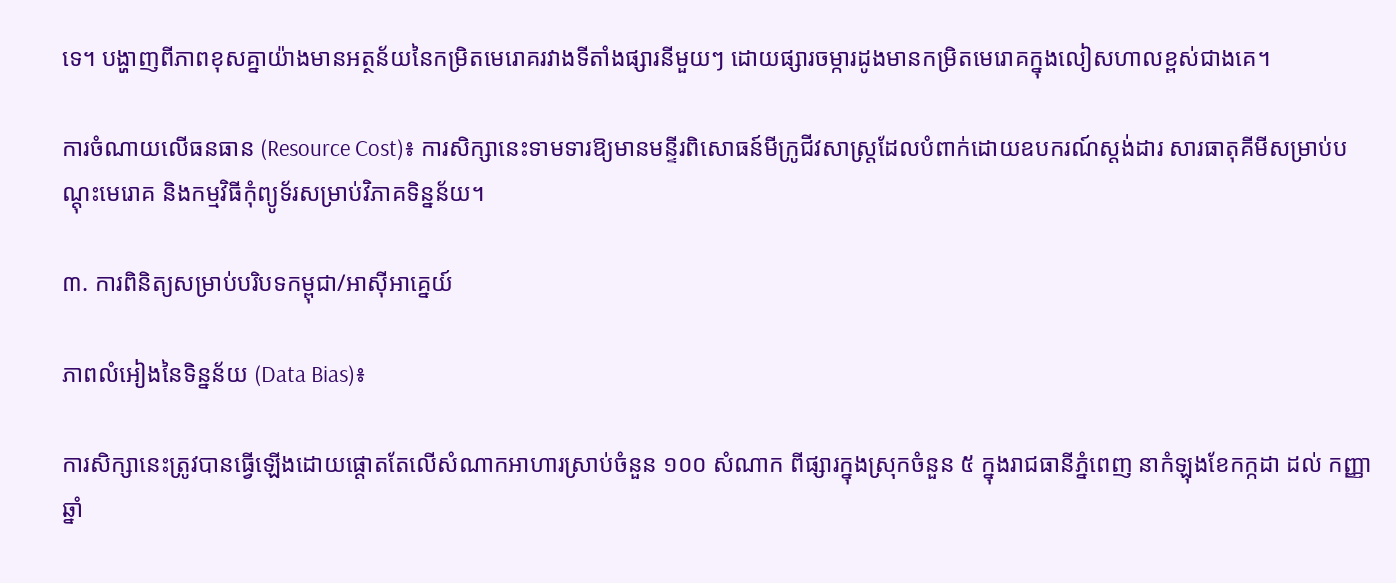ទេ។ បង្ហាញពីភាពខុសគ្នាយ៉ាងមានអត្ថន័យនៃកម្រិតមេរោគរវាងទីតាំងផ្សារនីមួយៗ ដោយផ្សារចម្ការដូងមានកម្រិតមេរោគក្នុងលៀសហាលខ្ពស់ជាងគេ។

ការចំណាយលើធនធាន (Resource Cost)៖ ការសិក្សានេះទាមទារឱ្យមានមន្ទីរពិសោធន៍មីក្រូជីវសាស្ត្រដែលបំពាក់ដោយឧបករណ៍ស្តង់ដារ សារធាតុគីមីសម្រាប់បណ្តុះមេរោគ និងកម្មវិធីកុំព្យូទ័រសម្រាប់វិភាគទិន្នន័យ។

៣. ការពិនិត្យសម្រាប់បរិបទកម្ពុជា/អាស៊ីអាគ្នេយ៍

ភាពលំអៀងនៃទិន្នន័យ (Data Bias)៖

ការសិក្សានេះត្រូវបានធ្វើឡើងដោយផ្តោតតែលើសំណាកអាហារស្រាប់ចំនួន ១០០ សំណាក ពីផ្សារក្នុងស្រុកចំនួន ៥ ក្នុងរាជធានីភ្នំពេញ នាកំឡុងខែកក្កដា ដល់ កញ្ញា ឆ្នាំ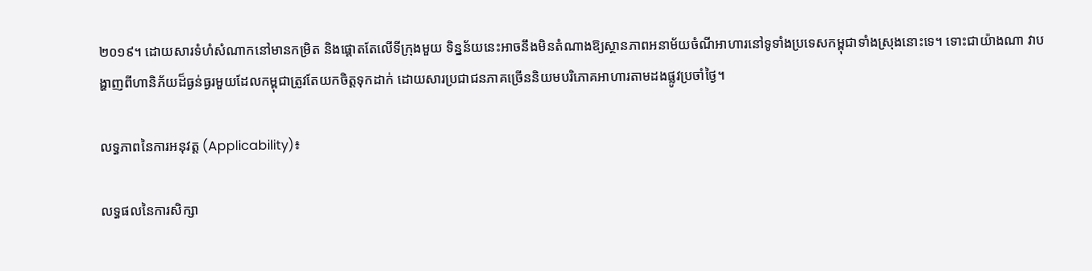២០១៩។ ដោយសារទំហំសំណាកនៅមានកម្រិត និងផ្តោតតែលើទីក្រុងមួយ ទិន្នន័យនេះអាចនឹងមិនតំណាងឱ្យស្ថានភាពអនាម័យចំណីអាហារនៅទូទាំងប្រទេសកម្ពុជាទាំងស្រុងនោះទេ។ ទោះជាយ៉ាងណា វាបង្ហាញពីហានិភ័យដ៏ធ្ងន់ធ្ងរមួយដែលកម្ពុជាត្រូវតែយកចិត្តទុកដាក់ ដោយសារប្រជាជនភាគច្រើននិយមបរិភោគអាហារតាមដងផ្លូវប្រចាំថ្ងៃ។

លទ្ធភាពនៃការអនុវត្ត (Applicability)៖

លទ្ធផលនៃការសិក្សា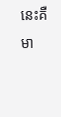នេះគឺមា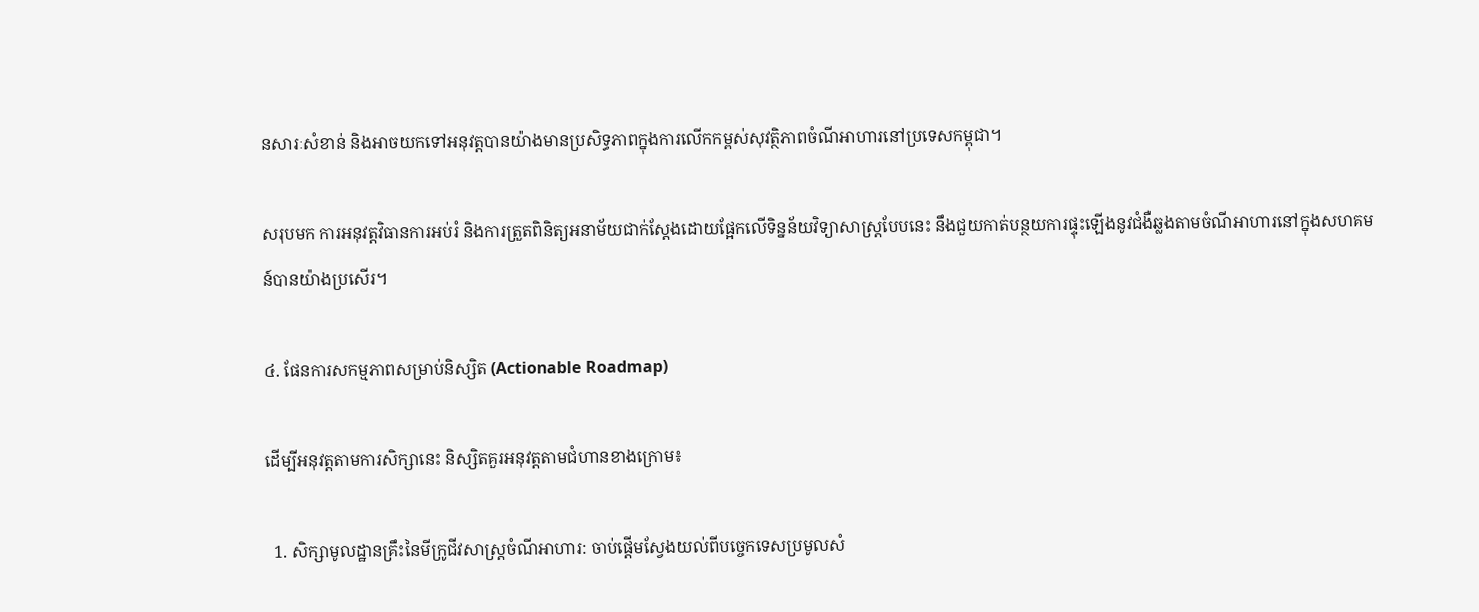នសារៈសំខាន់ និងអាចយកទៅអនុវត្តបានយ៉ាងមានប្រសិទ្ធភាពក្នុងការលើកកម្ពស់សុវត្ថិភាពចំណីអាហារនៅប្រទេសកម្ពុជា។

សរុបមក ការអនុវត្តវិធានការអប់រំ និងការត្រួតពិនិត្យអនាម័យជាក់ស្តែងដោយផ្អែកលើទិន្នន័យវិទ្យាសាស្ត្របែបនេះ នឹងជួយកាត់បន្ថយការផ្ទុះឡើងនូវជំងឺឆ្លងតាមចំណីអាហារនៅក្នុងសហគមន៍បានយ៉ាងប្រសើរ។

៤. ផែនការសកម្មភាពសម្រាប់និស្សិត (Actionable Roadmap)

ដើម្បីអនុវត្តតាមការសិក្សានេះ និស្សិតគួរអនុវត្តតាមជំហានខាងក្រោម៖

  1. សិក្សាមូលដ្ឋានគ្រឹះនៃមីក្រូជីវសាស្ត្រចំណីអាហារ: ចាប់ផ្តើមស្វែងយល់ពីបច្ចេកទេសប្រមូលសំ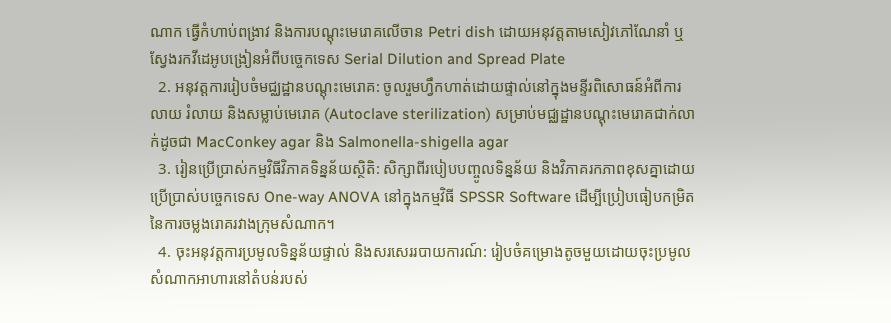ណាក ធ្វើកំហាប់ពង្រាវ និងការបណ្តុះមេរោគលើចាន Petri dish ដោយអនុវត្តតាមសៀវភៅណែនាំ ឬស្វែងរកវីដេអូបង្រៀនអំពីបច្ចេកទេស Serial Dilution and Spread Plate
  2. អនុវត្តការរៀបចំមជ្ឈដ្ឋានបណ្តុះមេរោគ: ចូលរួមហ្វឹកហាត់ដោយផ្ទាល់នៅក្នុងមន្ទីរពិសោធន៍អំពីការលាយ រំលាយ និងសម្លាប់មេរោគ (Autoclave sterilization) សម្រាប់មជ្ឈដ្ឋានបណ្តុះមេរោគជាក់លាក់ដូចជា MacConkey agar និង Salmonella-shigella agar
  3. រៀនប្រើប្រាស់កម្មវិធីវិភាគទិន្នន័យស្ថិតិ: សិក្សាពីរបៀបបញ្ចូលទិន្នន័យ និងវិភាគរកភាពខុសគ្នាដោយប្រើប្រាស់បច្ចេកទេស One-way ANOVA នៅក្នុងកម្មវិធី SPSSR Software ដើម្បីប្រៀបធៀបកម្រិតនៃការចម្លងរោគរវាងក្រុមសំណាក។
  4. ចុះអនុវត្តការប្រមូលទិន្នន័យផ្ទាល់ និងសរសេររបាយការណ៍: រៀបចំគម្រោងតូចមួយដោយចុះប្រមូលសំណាកអាហារនៅតំបន់របស់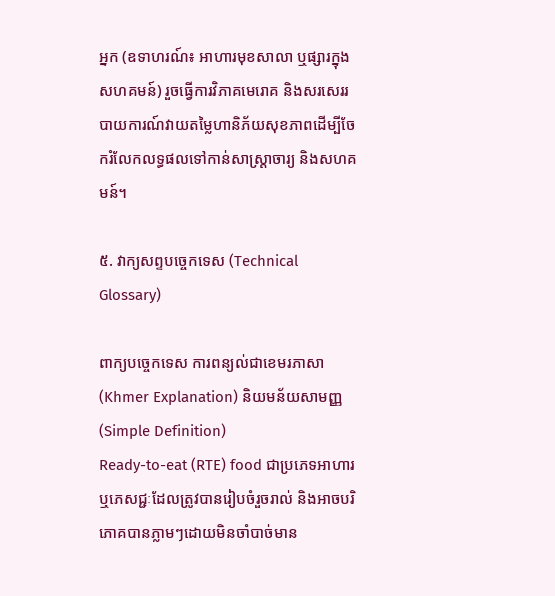អ្នក (ឧទាហរណ៍៖ អាហារមុខសាលា ឬផ្សារក្នុងសហគមន៍) រួចធ្វើការវិភាគមេរោគ និងសរសេររបាយការណ៍វាយតម្លៃហានិភ័យសុខភាពដើម្បីចែករំលែកលទ្ធផលទៅកាន់សាស្ត្រាចារ្យ និងសហគមន៍។

៥. វាក្យសព្ទបច្ចេកទេស (Technical Glossary)

ពាក្យបច្ចេកទេស ការពន្យល់ជាខេមរភាសា (Khmer Explanation) និយមន័យសាមញ្ញ (Simple Definition)
Ready-to-eat (RTE) food ជាប្រភេទអាហារ ឬភេសជ្ជៈដែលត្រូវបានរៀបចំរួចរាល់ និងអាចបរិភោគបានភ្លាមៗដោយមិនចាំបាច់មាន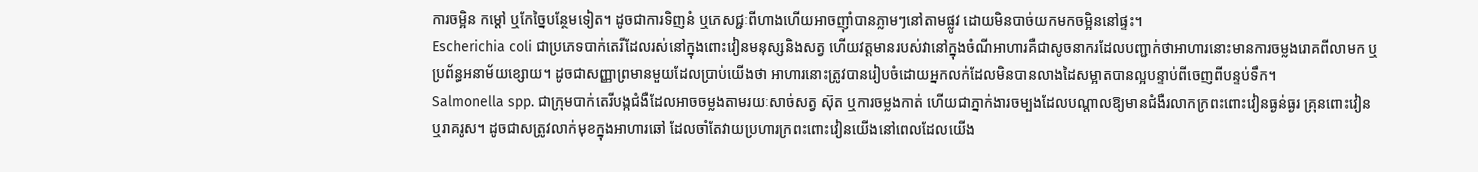ការចម្អិន កម្ដៅ ឬកែច្នៃបន្ថែមទៀត។ ដូចជាការទិញនំ ឬភេសជ្ជៈពីហាងហើយអាចញ៉ាំបានភ្លាមៗនៅតាមផ្លូវ ដោយមិនបាច់យកមកចម្អិននៅផ្ទះ។
Escherichia coli ជាប្រភេទបាក់តេរីដែលរស់នៅក្នុងពោះវៀនមនុស្សនិងសត្វ ហើយវត្តមានរបស់វានៅក្នុងចំណីអាហារគឺជាសូចនាករដែលបញ្ជាក់ថាអាហារនោះមានការចម្លងរោគពីលាមក ឬប្រព័ន្ធអនាម័យខ្សោយ។ ដូចជាសញ្ញាព្រមានមួយដែលប្រាប់យើងថា អាហារនោះត្រូវបានរៀបចំដោយអ្នកលក់ដែលមិនបានលាងដៃសម្អាតបានល្អបន្ទាប់ពីចេញពីបន្ទប់ទឹក។
Salmonella spp. ជាក្រុមបាក់តេរីបង្កជំងឺដែលអាចចម្លងតាមរយៈសាច់សត្វ ស៊ុត ឬការចម្លងកាត់ ហើយជាភ្នាក់ងារចម្បងដែលបណ្តាលឱ្យមានជំងឺរលាកក្រពះពោះវៀនធ្ងន់ធ្ងរ គ្រុនពោះវៀន ឬរាគរូស។ ដូចជាសត្រូវលាក់មុខក្នុងអាហារឆៅ ដែលចាំតែវាយប្រហារក្រពះពោះវៀនយើងនៅពេលដែលយើង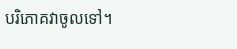បរិភោគវាចូលទៅ។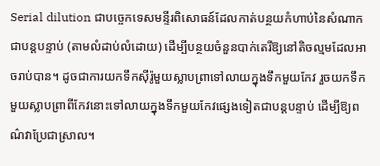Serial dilution ជាបច្ចេកទេសមន្ទីរពិសោធន៍ដែលកាត់បន្ថយកំហាប់នៃសំណាកជាបន្តបន្ទាប់ (តាមលំដាប់លំដោយ) ដើម្បីបន្ថយចំនួនបាក់តេរីឱ្យនៅតិចល្មមដែលអាចរាប់បាន។ ដូចជាការយកទឹកស៊ីរ៉ូមួយស្លាបព្រាទៅលាយក្នុងទឹកមួយកែវ រួចយកទឹកមួយស្លាបព្រាពីកែវនោះទៅលាយក្នុងទឹកមួយកែវផ្សេងទៀតជាបន្តបន្ទាប់ ដើម្បីឱ្យពណ៌វាប្រែជាស្រាល។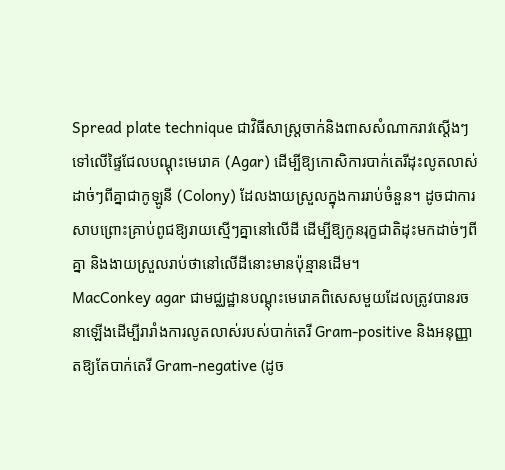Spread plate technique ជាវិធីសាស្ត្រចាក់និងពាសសំណាករាវស្តើងៗទៅលើផ្ទៃជែលបណ្តុះមេរោគ (Agar) ដើម្បីឱ្យកោសិការបាក់តេរីដុះលូតលាស់ដាច់ៗពីគ្នាជាកូឡូនី (Colony) ដែលងាយស្រួលក្នុងការរាប់ចំនួន។ ដូចជាការសាបព្រោះគ្រាប់ពូជឱ្យរាយស្មើៗគ្នានៅលើដី ដើម្បីឱ្យកូនរុក្ខជាតិដុះមកដាច់ៗពីគ្នា និងងាយស្រួលរាប់ថានៅលើដីនោះមានប៉ុន្មានដើម។
MacConkey agar ជាមជ្ឈដ្ឋានបណ្តុះមេរោគពិសេសមួយដែលត្រូវបានរចនាឡើងដើម្បីរារាំងការលូតលាស់របស់បាក់តេរី Gram-positive និងអនុញ្ញាតឱ្យតែបាក់តេរី Gram-negative (ដូច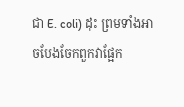ជា E. coli) ដុះ ព្រមទាំងអាចបែងចែកពួកវាផ្អែក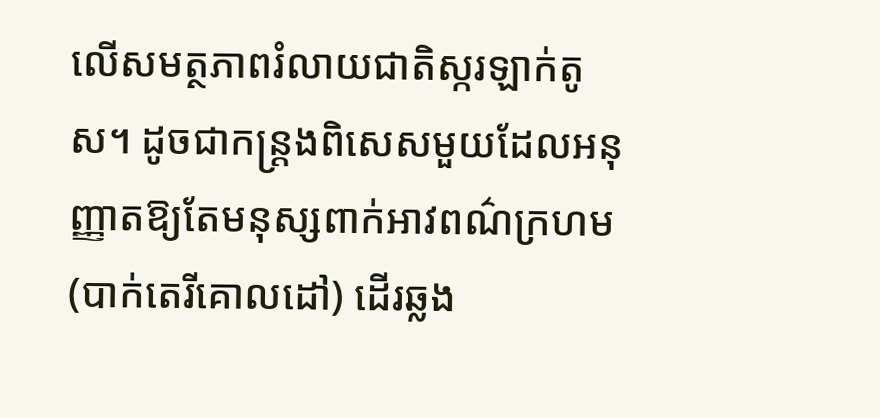លើសមត្ថភាពរំលាយជាតិស្ករឡាក់តូស។ ដូចជាកន្ត្រងពិសេសមួយដែលអនុញ្ញាតឱ្យតែមនុស្សពាក់អាវពណ៌ក្រហម (បាក់តេរីគោលដៅ) ដើរឆ្លង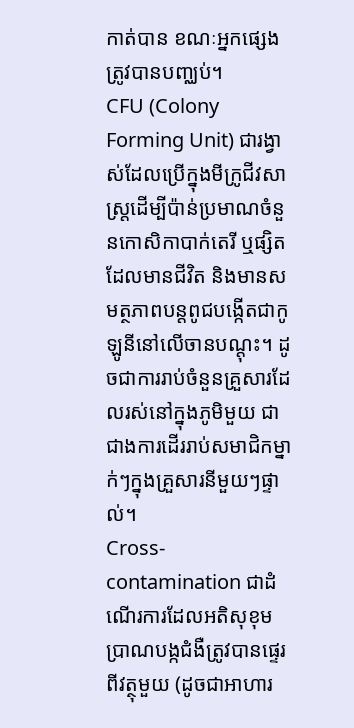កាត់បាន ខណៈអ្នកផ្សេងត្រូវបានបញ្ឈប់។
CFU (Colony Forming Unit) ជារង្វាស់ដែលប្រើក្នុងមីក្រូជីវសាស្ត្រដើម្បីប៉ាន់ប្រមាណចំនួនកោសិកាបាក់តេរី ឬផ្សិតដែលមានជីវិត និងមានសមត្ថភាពបន្តពូជបង្កើតជាកូឡូនីនៅលើចានបណ្តុះ។ ដូចជាការរាប់ចំនួនគ្រួសារដែលរស់នៅក្នុងភូមិមួយ ជាជាងការដើររាប់សមាជិកម្នាក់ៗក្នុងគ្រួសារនីមួយៗផ្ទាល់។
Cross-contamination ជាដំណើរការដែលអតិសុខុមប្រាណបង្កជំងឺត្រូវបានផ្ទេរពីវត្ថុមួយ (ដូចជាអាហារ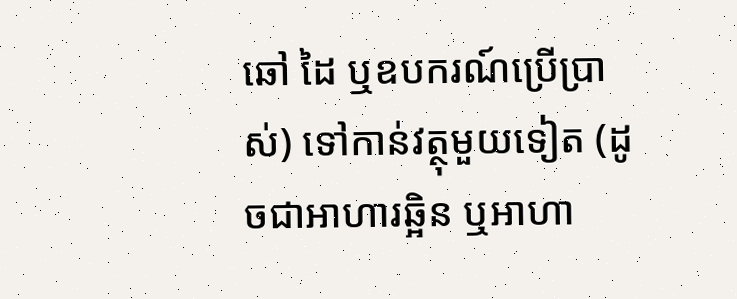ឆៅ ដៃ ឬឧបករណ៍ប្រើប្រាស់) ទៅកាន់វត្ថុមួយទៀត (ដូចជាអាហារឆ្អិន ឬអាហា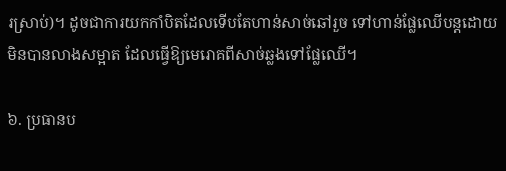រស្រាប់)។ ដូចជាការយកកាំបិតដែលទើបតែហាន់សាច់ឆៅរួច ទៅហាន់ផ្លែឈើបន្តដោយមិនបានលាងសម្អាត ដែលធ្វើឱ្យមេរោគពីសាច់ឆ្លងទៅផ្លែឈើ។

៦. ប្រធានប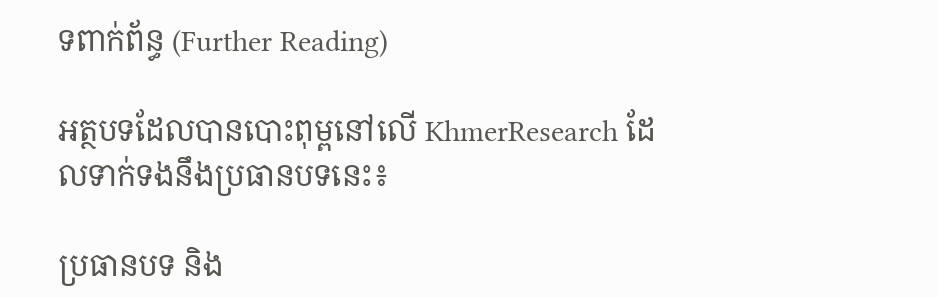ទពាក់ព័ន្ធ (Further Reading)

អត្ថបទដែលបានបោះពុម្ពនៅលើ KhmerResearch ដែលទាក់ទងនឹងប្រធានបទនេះ៖

ប្រធានបទ និង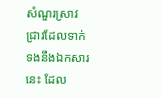សំណួរស្រាវជ្រាវដែលទាក់ទងនឹងឯកសារនេះ ដែល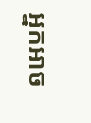អ្នកអាច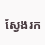ស្វែងរក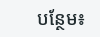បន្ថែម៖